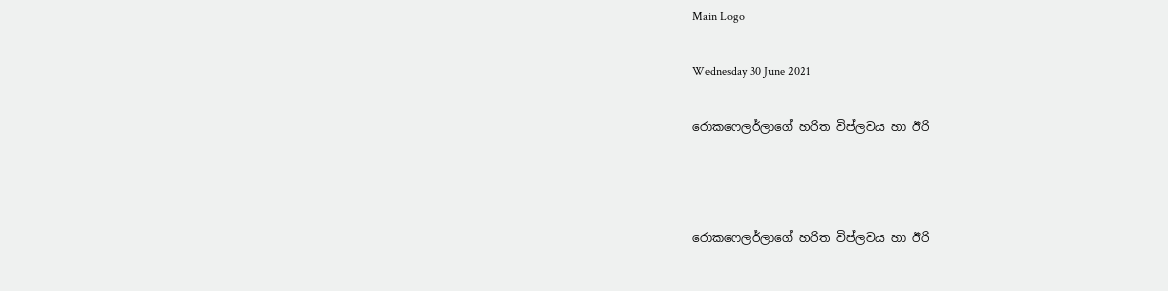Main Logo

Wednesday 30 June 2021

රොකෆෙලර්ලාගේ හරිත විප්ලවය හා ඊරි



රොකෆෙලර්ලාගේ හරිත විප්ලවය හා ඊරි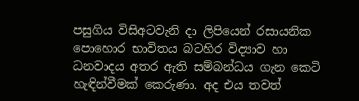පසුගිය විසිඅටවැනි දා ලිපියෙන් රසායනික පොහොර භාවිතය බටහිර විද්‍යාව හා ධනවාදය අතර ඇති සම්බන්ධය ගැන කෙටි හැඳින්වීමක් කෙරුණා. අද එය තවත්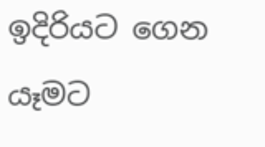ඉදිරියට ගෙන යෑමට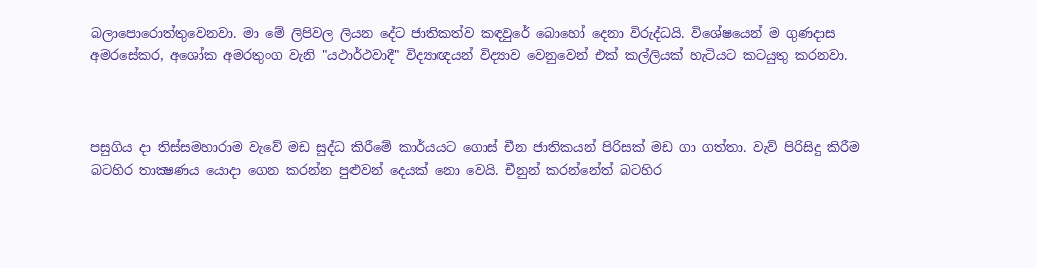බලාපොරොත්තුවෙනවා. මා මේ ලිපිවල ලියන දේට ජාතිකත්ව කඳවුරේ බොහෝ දෙනා විරුද්ධයි. විශේෂයෙන් ම ගුණදාස අමරසේකර, අශෝක අමරතුංග වැනි "යථාර්ථවාදී" විද්‍යාඥයන් විද්‍යාව වෙනුවෙන් එක් කල්ලියක් හැටියට කටයුතු කරනවා.



පසුගිය දා තිස්සමහාරාම වැවේ මඩ සුද්ධ කිරීමේ කාර්යයට ගොස් චීන ජාතිකයන් පිරිසක් මඩ ගා ගත්තා. වැව් පිරිසිදු කිරීම බටහිර තාක්‍ෂණය යොදා ගෙන කරන්න පුළුවන් දෙයක් නො වෙයි. චීනුන් කරන්නේත් බටහිර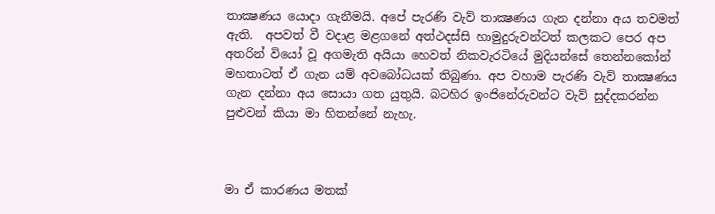තාක්‍ෂණය යොදා ගැනීමයි. අපේ පැරණි වැව් තාක්‍ෂණය ගැන දන්නා අය තවමත් ඇති.  අපවත් වී වදාළ මළගනේ අත්ථදස්සි හාමුදුරුවන්ටත් කලකට පෙර අප අතරින් වියෝ වූ අගමැති අයියා හෙවත් නිකවැරටියේ මුදියන්සේ තෙන්නකෝන් මහතාටත් ඒ ගැන යම් අවබෝධයක් තිබුණා. අප වහාම පැරණි වැව් තාක්‍ෂණය ගැන දන්නා අය සොයා ගත යුතුයි. බටහිර ඉංජිනේරුවන්ට වැව් සුද්දකරන්න පුළුවන් කියා මා හිතන්නේ නැහැ.



මා ඒ කාරණය මතක්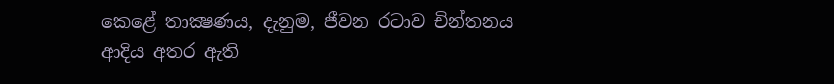කෙළේ තාක්‍ෂණය, දැනුම, ජීවන රටාව චින්තනය ආදිය අතර ඇති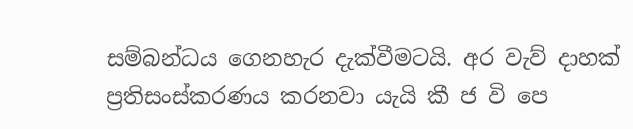සම්බන්ධය ගෙනහැර දැක්වීමටයි. අර වැව් දාහක් ප්‍රතිසංස්කරණය කරනවා යැයි කී ජ වි පෙ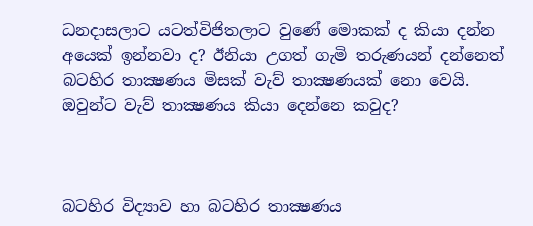ධනදාසලාට යටත්විජිතලාට වුණේ මොකක් ද කියා දන්න අයෙක් ඉන්නවා ද? ඊනියා උගත් ගැමි තරුණයන් දන්නෙත් බටහිර තාක්‍ෂණය මිසක් වැව් තාක්‍ෂණයක් නො වෙයි. ඔවුන්ට වැව් තාක්‍ෂණය කියා දෙන්නෙ කවුද?



බටහිර විද්‍යාව හා බටහිර තාක්‍ෂණය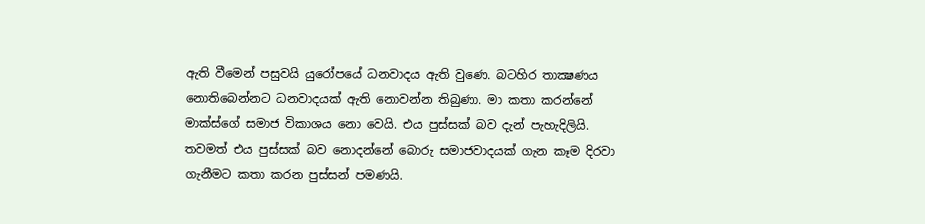ඇති වීමෙන් පසුවයි යුරෝපයේ ධනවාදය ඇති වුණෙ. බටහිර තාක්‍ෂණය නොතිබෙන්නට ධනවාදයක් ඇති නොවන්න තිබුණා. මා කතා කරන්නේ මාක්ස්ගේ සමාජ විකාශය නො වෙයි. එය පුස්සක් බව දැන් පැහැදිලියි. තවමත් එය පුස්සක් බව නොදන්නේ බොරු සමාජවාදයක් ගැන කෑම දිරවා ගැනීමට කතා කරන පුස්සන් පමණයි.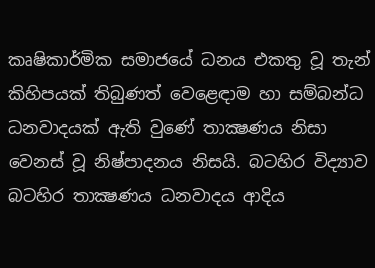කෘෂිකාර්මික සමාජයේ ධනය එකතු වූ තැන් කිහිපයක් තිබුණත් වෙළෙඳාම හා සම්බන්ධ ධනවාදයක් ඇති වුණේ තාක්‍ෂණය නිසා වෙනස් වූ නිෂ්පාදනය නිසයි. බටහිර විද්‍යාව බටහිර තාක්‍ෂණය ධනවාදය ආදිය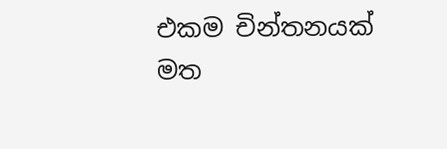එකම චින්තනයක් මත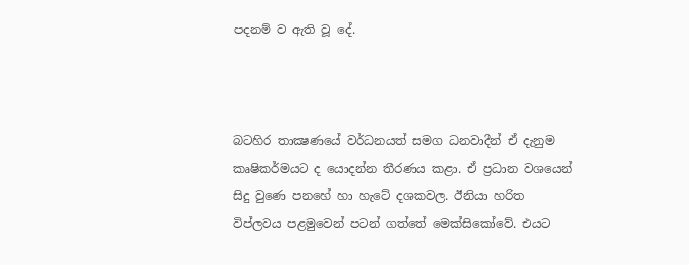පදනම් ව ඇති වූ දේ.



බටහිර තාක්‍ෂණයේ වර්ධනයත් සමග ධනවාදීන් ඒ දැනුම කෘෂිකර්මයට ද යොදන්න තීරණය කළා. ඒ ප්‍රධාන වශයෙන් සිදු වුණෙ පනහේ හා හැටේ දශකවල. ඊනියා හරිත විප්ලවය පළමුවෙන් පටන් ගත්තේ මෙක්සිකෝවේ. එයට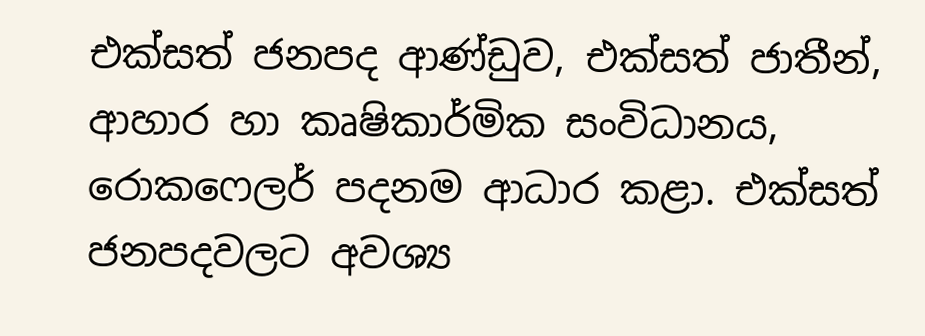එක්සත් ජනපද ආණ්ඩුව, එක්සත් ජාතීන්, ආහාර හා කෘෂිකාර්මික සංවිධානය, රොකෆෙලර් පදනම ආධාර කළා. එක්සත් ජනපදවලට අවශ්‍ය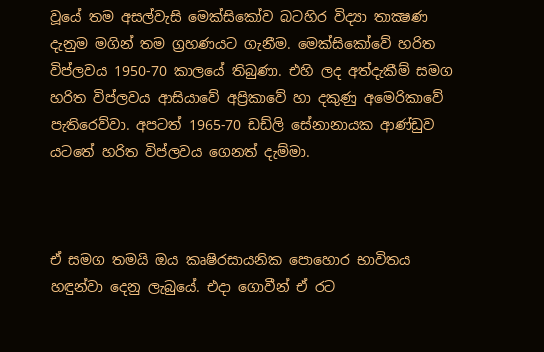වූයේ තම අසල්වැසි මෙක්සිකෝව බටහිර විද්‍යා තාක්‍ෂණ දැනුම මගින් තම ග්‍රහණයට ගැනීම. මෙක්සිකෝවේ හරිත විප්ලවය 1950-70 කාලයේ තිබුණා. එහි ලද අත්දැකීම් සමග හරිත විප්ලවය ආසියාවේ අප්‍රිකාවේ හා දකුණු අමෙරිකාවේ පැතිරෙව්වා. අපටත් 1965-70 ඩඩ්ලි සේනානායක ආණ්ඩුව යටතේ හරිත විප්ලවය ගෙනත් දැම්මා.



ඒ සමග තමයි ඔය කෘෂිරසායනික පොහොර භාවිතය හඳුන්වා දෙනු ලැබුයේ. එදා ගොවීන් ඒ රට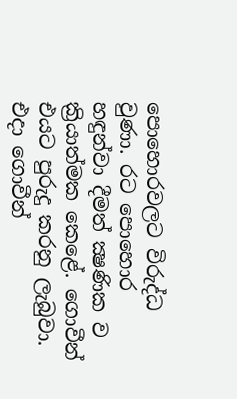පොහොරවලට විරුද්ධ වුණා. රට පොහොර හඳුන්වා දීමත් ක්‍ෂණික ව ක්‍රියාත්මක කෙළේ. ගොවීන් එයට පුරුදු කරනු ලැබුවා. එදා ගොවීන්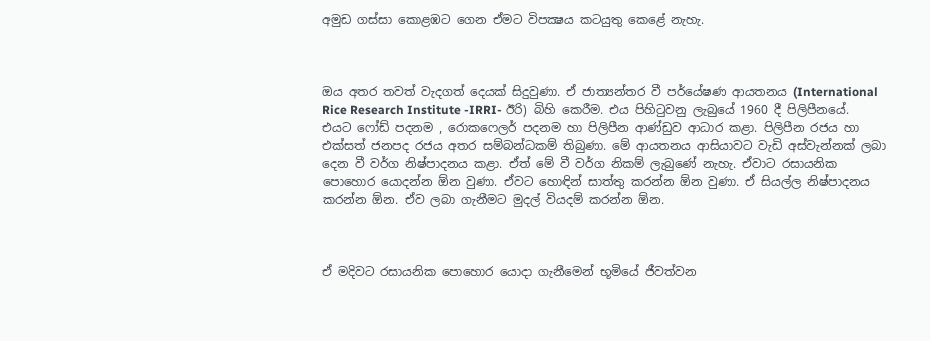අමුඩ ගස්සා කොළඹට ගෙන ඒමට විපක්‍ෂය කටයුතු කෙළේ නැහැ.



ඔය අතර තවත් වැදගත් දෙයක් සිදුවුණා. ඒ ජාත්‍යන්තර වී පර්යේෂණ ආයතනය (International Rice Research Institute -IRRI- ඊරි) බිහි කෙරීම. එය පිහිටුවනු ලැබුයේ 1960 දී පිලිපීනයේ. එයට ෆෝඩ් පදනම , රොකෆෙලර් පදනම හා පිලිපීන ආණ්ඩුව ආධාර කළා. පිලිපීන රජය හා එක්සත් ජනපද රජය අතර සම්බන්ධකම් තිබුණා. මේ ආයතනය ආසියාවට වැඩි අස්වැන්නක් ලබා දෙන වී වර්ග නිෂ්පාදනය කළා. ඒත් මේ වී වර්ග නිකම් ලැබුණේ නැහැ. ඒවාට රසායනික පොහොර යොදන්න ඕන වුණා. ඒවට හොඳින් සාත්තු කරන්න ඕන වුණා. ඒ සියල්ල නිෂ්පාදනය කරන්න ඕන. ඒව ලබා ගැනීමට මුදල් වියදම් කරන්න ඕන.



ඒ මදිවට රසායනික පොහොර යොදා ගැනීමෙන් භූමියේ ජීවත්වන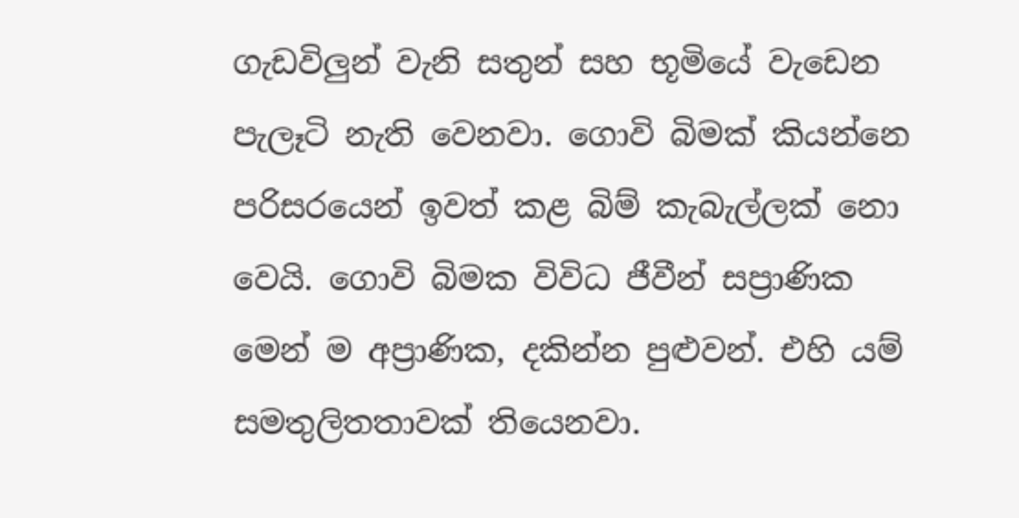ගැඩවිලුන් වැනි සතුන් සහ භූමියේ වැඩෙන පැලෑටි නැති වෙනවා. ගොවි බිමක් කියන්නෙ පරිසරයෙන් ඉවත් කළ බිම් කැබැල්ලක් නො වෙයි. ගොවි බිමක විවිධ ජීවීන් සප්‍රාණික මෙන් ම අප්‍රාණික, දකින්න පුළුවන්. එහි යම් සමතුලිතතාවක් තියෙනවා.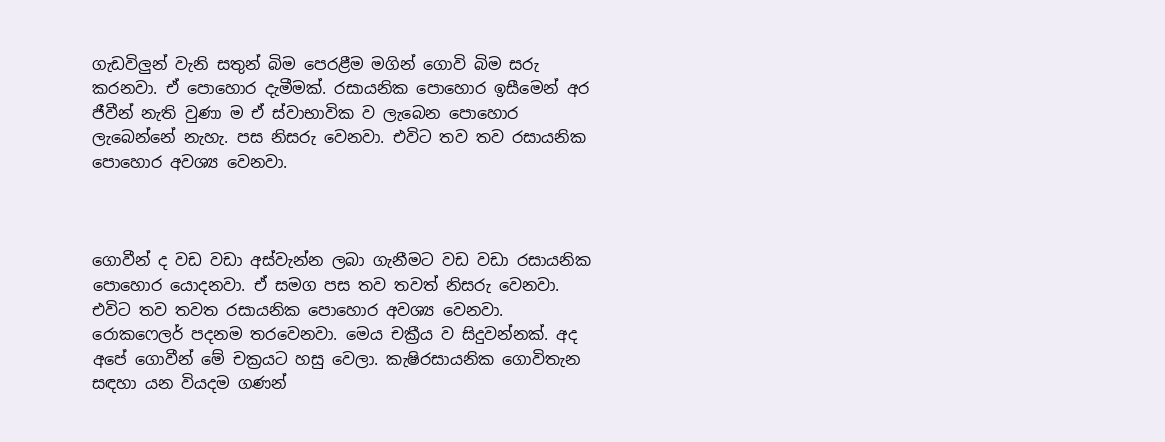ගැඩවිලුන් වැනි සතුන් බිම පෙරළීම මගින් ගොවි බිම සරු කරනවා. ඒ පොහොර දැමීමක්. රසායනික පොහොර ඉසීමෙන් අර ජීවීන් නැති වුණා ම ඒ ස්වාභාවික ව ලැබෙන පොහොර ලැබෙන්නේ නැහැ. පස නිසරු වෙනවා. එවිට තව තව රසායනික පොහොර අවශ්‍ය වෙනවා.



ගොවීන් ද වඩ වඩා අස්වැන්න ලබා ගැනීමට වඩ වඩා රසායනික පොහොර යොදනවා. ඒ සමග පස තව තවත් නිසරු වෙනවා. එවිට තව තවත රසායනික පොහොර අවශ්‍ය වෙනවා. රොකෆෙලර් පදනම තරවෙනවා. මෙය චක්‍රීය ව සිදුවන්නක්. අද අපේ ගොවීන් මේ චක්‍රයට හසු වෙලා. කැෂිරසායනික ගොවිතැන සඳහා යන වියදම ගණන්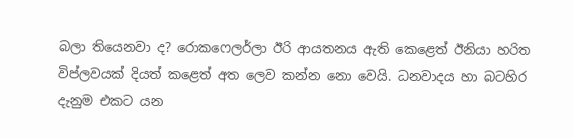බලා තියෙනවා ද? රොකෆෙලර්ලා ඊරි ආයතනය ඇති කෙළෙත් ඊනියා හරිත විප්ලවයක් දියත් කළෙත් අත ලෙව කන්න නො වෙයි. ධනවාදය හා බටහිර දැනුම එකට යන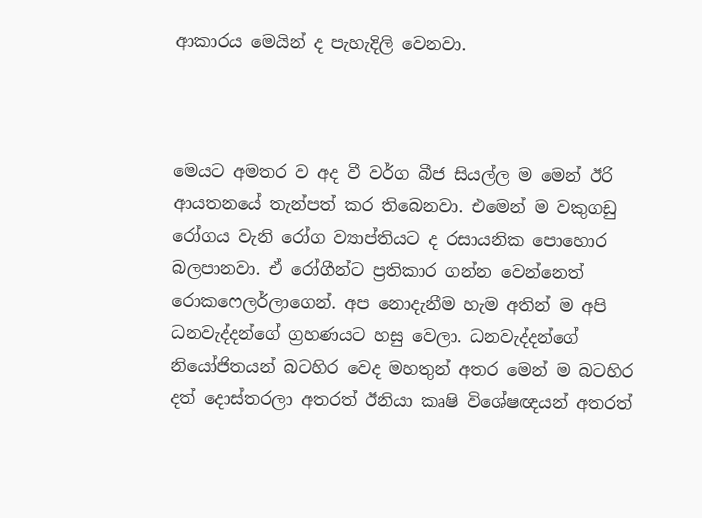ආකාරය මෙයින් ද පැහැදිලි වෙනවා.



මෙයට අමතර ව අද වී වර්ග බීජ සියල්ල ම මෙන් ඊරි ආයතනයේ තැන්පත් කර තිබෙනවා. එමෙන් ම වකුගඩු රෝගය වැනි රෝග ව්‍යාප්තියට ද රසායනික පොහොර බලපානවා. ඒ රෝගීන්ට ප්‍රතිකාර ගන්න වෙන්නෙත් රොකෆෙලර්ලාගෙන්. අප නොදැනීම හැම අතින් ම අපි ධනවැද්දන්ගේ ග්‍රහණයට හසු වෙලා. ධනවැද්දන්ගේ නියෝජිතයන් බටහිර වෙද මහතුන් අතර මෙන් ම බටහිර දත් දොස්තරලා අතරත් ඊනියා කෘෂි විශේෂඥයන් අතරත්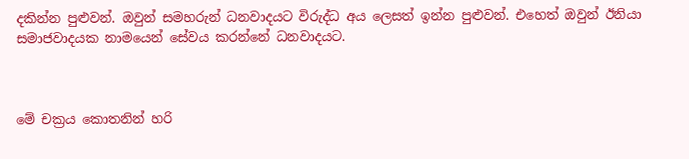දකින්න පුළුවන්. ඔවුන් සමහරුන් ධනවාදයට විරුද්ධ අය ලෙසත් ඉන්න පුළුවන්. එහෙත් ඔවුන් ඊනියා සමාජවාදයක නාමයෙන් සේවය කරන්නේ ධනවාදයට.



මේ චක්‍රය කොතනින් හරි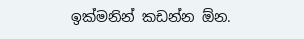ඉක්මනින් කඩන්න ඕන.